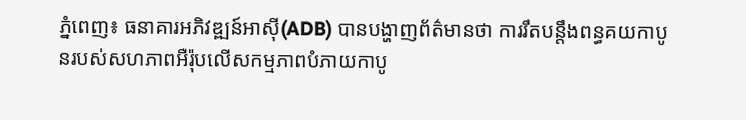ភ្នំពេញ៖ ធនាគារអភិវឌ្ឍន៍អាស៊ី(ADB) បានបង្ហាញព័ត៌មានថា ការរឹតបន្តឹងពន្ធគយកាបូនរបស់សហភាពអឺរ៉ុបលើសកម្មភាពបំភាយកាបូ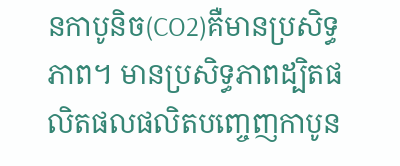នកាបូនិច(CO2)គឺមានប្រសិទ្ធភាព។ មានប្រសិទ្ធភាពដ្បិតផលិតផលផលិតបញ្ចេញកាបូន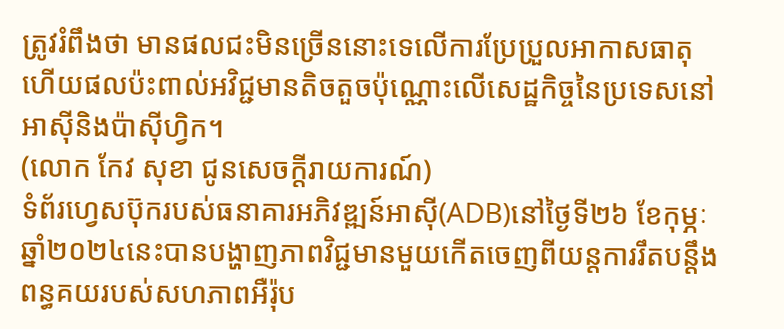ត្រូវរំពឹងថា មានផលជះមិនច្រើននោះទេលើការប្រែប្រួលអាកាសធាតុ ហើយផលប៉ះពាល់អវិជ្ជមានតិចតួចប៉ុណ្ណោះលើសេដ្ឋកិច្ចនៃប្រទេសនៅអាស៊ីនិងប៉ាស៊ីហ្វិក។
(លោក កែវ សុខា ជូនសេចក្តីរាយការណ៍)
ទំព័រហ្វេសប៊ុករបស់ធនាគារអភិវឌ្ឍន៍អាស៊ី(ADB)នៅថ្ងៃទី២៦ ខែកុម្ភៈ ឆ្នាំ២០២៤នេះបានបង្ហាញភាពវិជ្ជមានមួយកើតចេញពីយន្តការរឹតបន្តឹងពន្ធគយរបស់សហភាពអឺរ៉ុប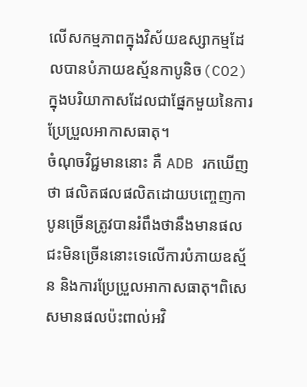លើសកម្មភាពក្នុងវិស័យឧស្សាកម្មដែលបានបំភាយឧស្ម័នកាបូនិច(CO2)ក្នុងបរិយាកាសដែលជាផ្នែកមួយនៃការប្រែប្រួលអាកាសធាតុ។
ចំណុចវិជ្ជមាននោះ គឺ ADB រកឃើញថា ផលិតផលផលិតដោយបញ្ចេញកាបូនច្រើនត្រូវបានរំពឹងថានឹងមានផលជះមិនច្រើននោះទេលើការបំភាយឧស្ម័ន និងការប្រែប្រួលអាកាសធាតុ។ពិសេសមានផលប៉ះពាល់អវិ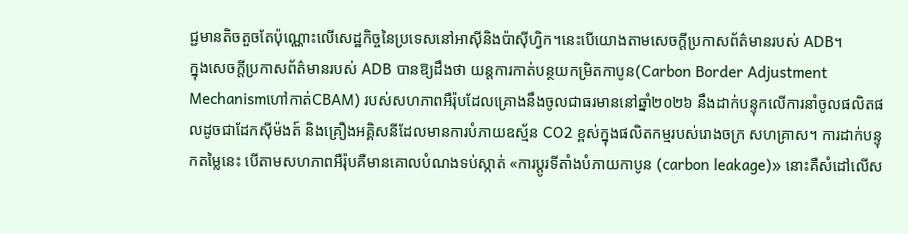ជ្ជមានតិចតួចតែប៉ុណ្ណោះលើសេដ្ឋកិច្ចនៃប្រទេសនៅអាស៊ីនិងប៉ាស៊ីហ្វិក។នេះបើយោងតាមសេចក្ដីប្រកាសព័ត៌មានរបស់ ADB។
ក្នុងសេចក្ដីប្រកាសព័ត៌មានរបស់ ADB បានឱ្យដឹងថា យន្តការកាត់បន្ថយកម្រិតកាបូន(Carbon Border Adjustment Mechanismហៅកាត់CBAM) របស់សហភាពអឺរ៉ុបដែលគ្រោងនឹងចូលជាធរមាននៅឆ្នាំ២០២៦ នឹងដាក់បន្ទុកលើការនាំចូលផលិតផលដូចជាដែកស៊ីម៉ងត៍ និងគ្រឿងអគ្គិសនីដែលមានការបំភាយឧស្ម័ន CO2 ខ្ពស់ក្នុងផលិតកម្មរបស់រោងចក្រ សហគ្រាស។ ការដាក់បន្ទុកតម្លៃនេះ បើតាមសហភាពអឺរ៉ុបគឺមានគោលបំណងទប់ស្កាត់ «ការប្តូរទីតាំងបំភាយកាបូន (carbon leakage)» នោះគឺសំដៅលើស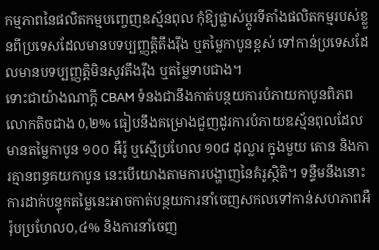កម្មភាពនៃផលិតកម្មបញ្ចេញឧស្ម័នពុល កុំឱ្យផ្លាស់ប្តូរទីតាំងផលិតកម្មរបស់ខ្លួនពីប្រទេសដែលមានបទប្បញ្ញត្តិតឹងរ៉ឹង ឬតម្លៃកាបូនខ្ពស់ ទៅកាន់ប្រទេសដែលមានបទប្បញ្ញត្តិមិនសូវតឹងរ៉ឹង ឬតម្លៃទាបជាង។
ទោះជាយ៉ាងណាក្តី CBAM ទំនងជានឹងកាត់បន្ថយការបំភាយកាបូនពិភពលោកតិចជាង 0,២% ធៀបនឹងគម្រោងជួញដូរការបំភាយឧស្ម័នពុលដែលមានតម្លៃកាបូន ១០០ អឺរ៉ូ ឬស្មើប្រហែល ១0៨ ដុល្លារ ក្នុងមួយ តោន និងការគ្មានពន្ធគយកាបូន នេះបើយោងតាមការបង្ហាញនៃគំរូស្ថិតិ។ ទន្ទឹមនឹងនោះ ការដាក់បន្ទុកតម្លៃនេះអាចកាត់បន្ថយការនាំចេញសកលទៅកាន់សហភាពអឺរ៉ុបប្រហែល០,៤% និងការនាំចេញ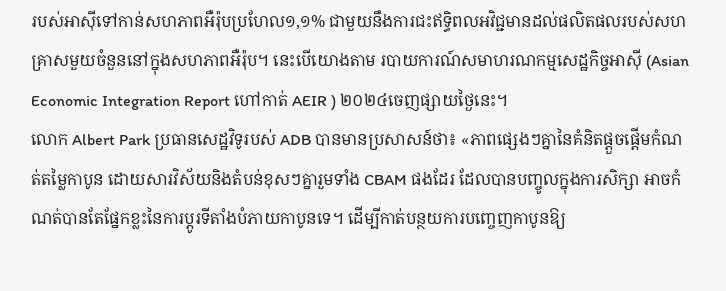របស់អាស៊ីទៅកាន់សហភាពអឺរ៉ុបប្រហែល១,១% ជាមួយនឹងការជះឥទ្ធិពលអវិជ្ជមានដល់ផលិតផលរបស់សហគ្រាសមួយចំនួននៅក្នុងសហភាពអឺរ៉ុប។ នេះបើយោងតាម របាយការណ៍សមាហរណកម្មសេដ្ឋកិច្ចអាស៊ី (Asian Economic Integration Report ហៅកាត់ AEIR ) ២០២៤ចេញផ្សាយថ្ងៃនេះ។
លោក Albert Park ប្រធានសេដ្ឋវិទូរបស់ ADB បានមានប្រសាសន៍ថា៖ «ភាពផ្សេងៗគ្នានៃគំនិតផ្តួចផ្តើមកំណត់តម្លៃកាបូន ដោយសារវិស័យនិងតំបន់ខុសៗគ្នារួមទាំង CBAM ផងដែរ ដែលបានបញ្ចូលក្នុងការសិក្សា អាចកំណត់បានតែផ្នែកខ្លះនៃការប្តូរទីតាំងបំភាយកាបូនទេ។ ដើម្បីកាត់បន្ថយការបញ្ចេញកាបូនឱ្យ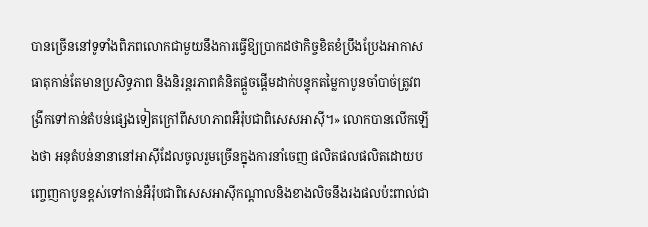បានច្រើននៅទូទាំងពិភពលោកជាមួយនឹងការធ្វើឱ្យប្រាកដថាកិច្ចខិតខំប្រឹងប្រែងអាកាសធាតុកាន់តែមានប្រសិទ្ធភាព និងនិរន្តរភាពគំនិតផ្តួចផ្តើមដាក់បន្ទុកតម្លៃកាបូនចាំបាច់ត្រូវពង្រីកទៅកាន់តំបន់ផ្សេងទៀតក្រៅពីសហភាពអឺរ៉ុបជាពិសេសអាស៊ី។» លោកបានលើកឡើងថា អនុតំបន់នានានៅអាស៊ីដែលចូលរួមច្រើនក្នុងការនាំចេញ ផលិតផលផលិតដោយបញ្ចេញកាបូនខ្ពស់ទៅកាន់អឺរ៉ុបជាពិសេសអាស៊ីកណ្តាលនិងខាងលិចនឹងរងផលប៉ះពាល់ជា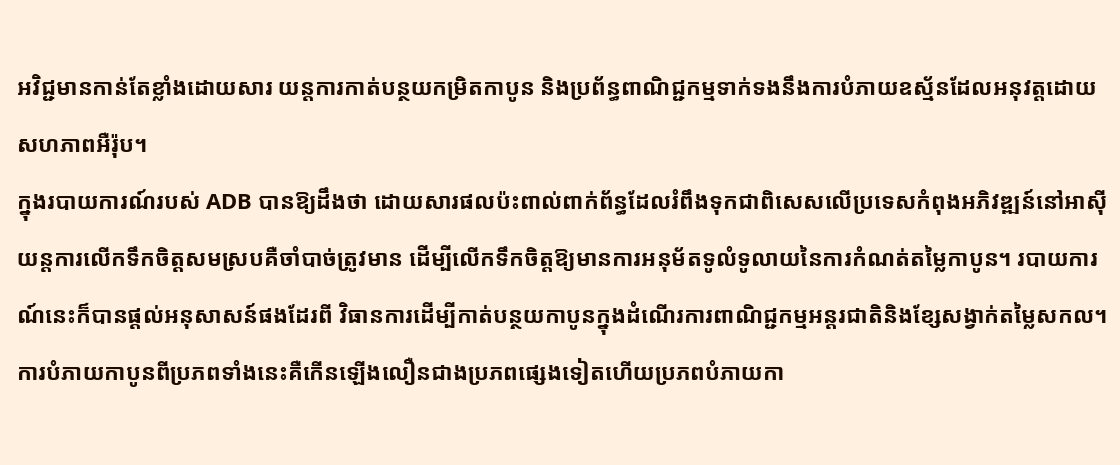អវិជ្ជមានកាន់តែខ្លាំងដោយសារ យន្តការកាត់បន្ថយកម្រិតកាបូន និងប្រព័ន្ធពាណិជ្ជកម្មទាក់ទងនឹងការបំភាយឧស្ម័នដែលអនុវត្តដោយសហភាពអឺរ៉ុប។
ក្នុងរបាយការណ៍របស់ ADB បានឱ្យដឹងថា ដោយសារផលប៉ះពាល់ពាក់ព័ន្ធដែលរំពឹងទុកជាពិសេសលើប្រទេសកំពុងអភិវឌ្ឍន៍នៅអាស៊ីយន្តការលើកទឹកចិត្តសមស្របគឺចាំបាច់ត្រូវមាន ដើម្បីលើកទឹកចិត្តឱ្យមានការអនុម័តទូលំទូលាយនៃការកំណត់តម្លៃកាបូន។ របាយការណ៍នេះក៏បានផ្តល់អនុសាសន៍ផងដែរពី វិធានការដើម្បីកាត់បន្ថយកាបូនក្នុងដំណើរការពាណិជ្ជកម្មអន្តរជាតិនិងខ្សែសង្វាក់តម្លៃសកល។
ការបំភាយកាបូនពីប្រភពទាំងនេះគឺកើនឡើងលឿនជាងប្រភពផ្សេងទៀតហើយប្រភពបំភាយកា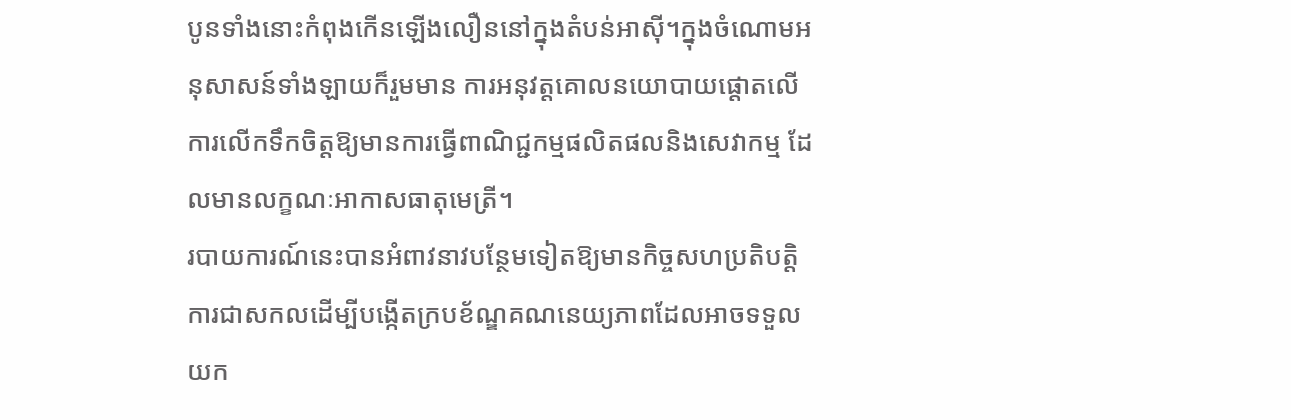បូនទាំងនោះកំពុងកើនឡើងលឿននៅក្នុងតំបន់អាស៊ី។ក្នុងចំណោមអនុសាសន៍ទាំងឡាយក៏រួមមាន ការអនុវត្តគោលនយោបាយផ្តោតលើការលើកទឹកចិត្តឱ្យមានការធ្វើពាណិជ្ជកម្មផលិតផលនិងសេវាកម្ម ដែលមានលក្ខណៈអាកាសធាតុមេត្រី។
របាយការណ៍នេះបានអំពាវនាវបន្ថែមទៀតឱ្យមានកិច្ចសហប្រតិបត្តិការជាសកលដើម្បីបង្កើតក្របខ័ណ្ឌគណនេយ្យភាពដែលអាចទទួលយក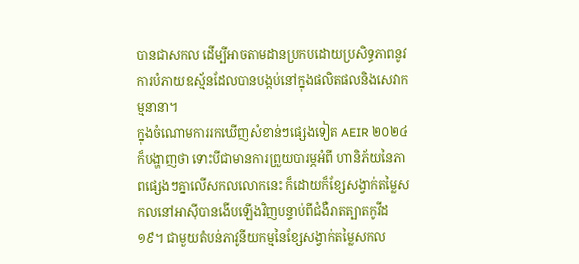បានជាសកល ដើម្បីអាចតាមដានប្រកបដោយប្រសិទ្ធភាពនូវការបំភាយឧស្ម័នដែលបានបង្កប់នៅក្នុងផលិតផលនិងសេវាកម្មនានា។
ក្នុងចំណោមការរកឃើញសំខាន់ៗផ្សេងទៀត AEIR ២០២៤ ក៏បង្ហាញថា ទោះបីជាមានការព្រួយបារម្ភអំពី ហានិភ័យនៃភាពផ្សេងៗគ្នាលើសកលលោកនេះ ក៏ដោយក៏ខ្សែសង្វាក់តម្លៃសកលនៅអាស៊ីបានងើបឡើងវិញបន្ទាប់ពីជំងឺរាតត្បាតកូវីដ១៩។ ជាមួយតំបន់ភាវូនីយកម្មនៃខ្សែសង្វាក់តម្លៃសកល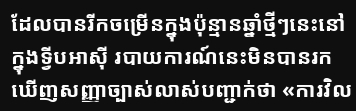ដែលបានរីកចម្រើនក្នុងប៉ុន្មានឆ្នាំថ្មីៗនេះនៅក្នុងទ្វីបអាស៊ី របាយការណ៍នេះមិនបានរកឃើញសញ្ញាច្បាស់លាស់បញ្ជាក់ថា «ការវិល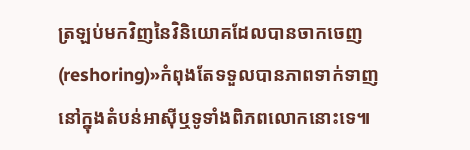ត្រឡប់មកវិញនៃវិនិយោគដែលបានចាកចេញ(reshoring)»កំពុងតែទទួលបានភាពទាក់ទាញនៅក្នុងតំបន់អាស៊ីឬទូទាំងពិភពលោកនោះទេ៕